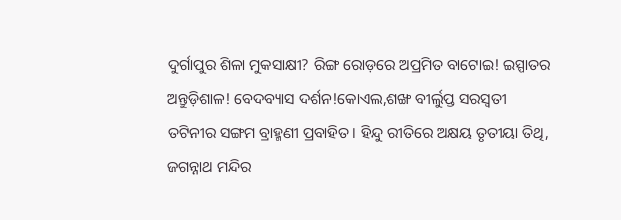ଦୁର୍ଗାପୁର ଶିଳା ମୁକସାକ୍ଷୀ? ରିଙ୍ଗ ରୋଡ଼ରେ ଅପ୍ରମିତ ବାଟୋଇ! ଇସ୍ପାତର ଅନ୍ତୁଡ଼ିଶାଳ! ବେଦବ୍ୟାସ ଦର୍ଶନ!କୋଏଲ,ଶଙ୍ଖ ବୀର୍ଲୁପ୍ତ ସରସ୍ବତୀ ତଟିନୀର ସଙ୍ଗମ ବ୍ରାହ୍ମଣୀ ପ୍ରବାହିତ। ହିନ୍ଦୁ ରୀତିରେ ଅକ୍ଷୟ ତୃତୀୟା ତିଥି, ଜଗନ୍ନାଥ ମନ୍ଦିର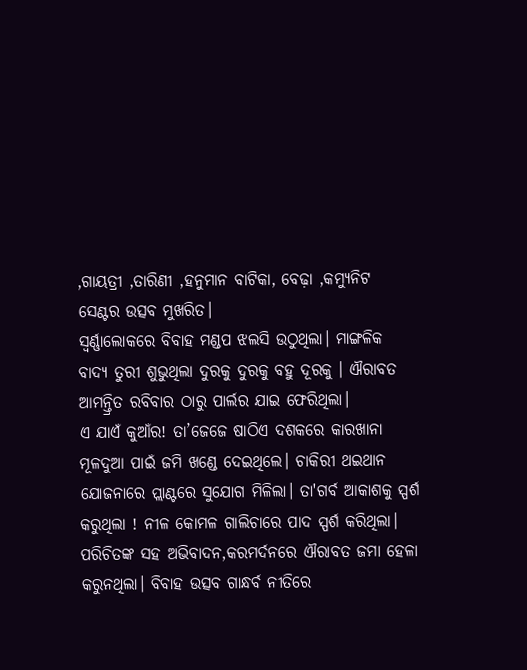,ଗାୟତ୍ରୀ ,ତାରିଣୀ ,ହନୁମାନ ବାଟିକା, ବେଢ଼ା ,କମ୍ୟୁନିଟ ସେଣ୍ଟର ଉତ୍ସବ ମୁଖରିତ।
ସ୍ୱର୍ଣ୍ଣାଲୋକରେ ବିବାହ ମଣ୍ଡପ ଝଲସି ଉଠୁଥିଲା। ମାଙ୍ଗଳିକ ବାଦ୍ୟ ତୁରୀ ଶୁଭୁଥିଲା ଦୁରକୁ ଦୁରକୁ ବହୁ ଦୂରକୁ । ଐରାବତ ଆମନ୍ତ୍ରିତ ରବିବାର ଠାରୁ ପାର୍ଲର ଯାଇ ଫେରିଥିଲା।
ଏ ଯାଏଁ କୁଆଁର! ତା’ଜେଜେ ଷାଠିଏ ଦଶକରେ କାରଖାନା ମୂଳଦୁଆ ପାଇଁ ଜମି ଖଣ୍ଡେ ଦେଇଥିଲେ। ଚାକିରୀ ଥଇଥାନ ଯୋଜନାରେ ପ୍ଲାଣ୍ଟରେ ସୁଯୋଗ ମିଳିଲା। ତା'ଗର୍ବ ଆକାଶକୁ ସ୍ପର୍ଶ କରୁଥିଲା ! ନୀଳ କୋମଳ ଗାଲିଚାରେ ପାଦ ସ୍ପର୍ଶ କରିଥିଲା। ପରିଚିତଙ୍କ ସହ ଅଭିବାଦନ,କରମର୍ଦନରେ ଐରାବତ ଜମା ହେଳା କରୁନଥିଲା। ବିବାହ ଉତ୍ସବ ଗାନ୍ଧର୍ବ ନୀତିରେ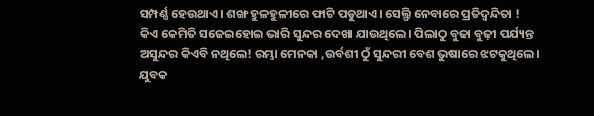ସମ୍ପର୍ଣ୍ଣ ହେଉଥାଏ। ଶଙ୍ଖ ହୁଳହୁଳୀରେ ଫାଟି ପଡୁଥାଏ। ସେଲ୍ଫି ନେବାରେ ପ୍ରତିଦ୍ବନ୍ଦିତା !
କିଏ କେମିତି ସଜେଇହୋଇ ଭାରି ସୁନ୍ଦର ଦେଖା ଯାଉଥିଲେ। ପିଲାଠୁ ବୁଢା ବୁଢ଼ୀ ପର୍ଯ୍ୟନ୍ତ ଅସୁନ୍ଦର କିଏବି ନଥିଲେ! ରମ୍ଭା ମେନକା ,ଉର୍ବଶୀ ଠୁଁ ସୁନ୍ଦରୀ ବେଶ ଭୁଷାରେ ଝଟକୁଥିଲେ। ଯୁବକ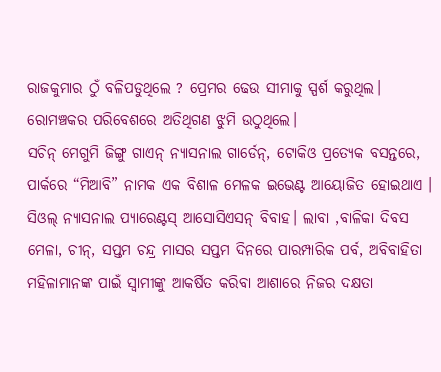ରାଜକୁମାର ଠୁଁ ବଳିପଡୁଥିଲେ ? ପ୍ରେମର ଢେଉ ସୀମାକୁ ସ୍ପର୍ଶ କରୁଥିଲ। ରୋମଞ୍ଚକର ପରିବେଶରେ ଅତିଥିଗଣ ଝୁମି ଉଠୁଥିଲେ।
ସଚିନ୍ ମେଗୁମି ଜିଙ୍ଗୁ ଗାଏନ୍ ନ୍ୟାସନାଲ ଗାର୍ଡେନ୍, ଟୋକିଓ ପ୍ରତ୍ୟେକ ବସନ୍ତରେ, ପାର୍କରେ “ମିଆବି” ନାମକ ଏକ ବିଶାଳ ମେଳକ ଇଭେଣ୍ଟ ଆୟୋଜିତ ହୋଇଥାଏ । ସିଓଲ୍ ନ୍ୟାସନାଲ ପ୍ୟାରେଣ୍ଟସ୍ ଆସୋସିଏସନ୍ ବିବାହ। ଲାବା ,ବାଳିକା ଦିବସ ମେଳା, ଚୀନ୍, ସପ୍ତମ ଚନ୍ଦ୍ର ମାସର ସପ୍ତମ ଦିନରେ ପାରମ୍ପାରିକ ପର୍ବ, ଅବିବାହିତା ମହିଳାମାନଙ୍କ ପାଇଁ ସ୍ୱାମୀଙ୍କୁ ଆକର୍ଷିତ କରିବା ଆଶାରେ ନିଜର ଦକ୍ଷତା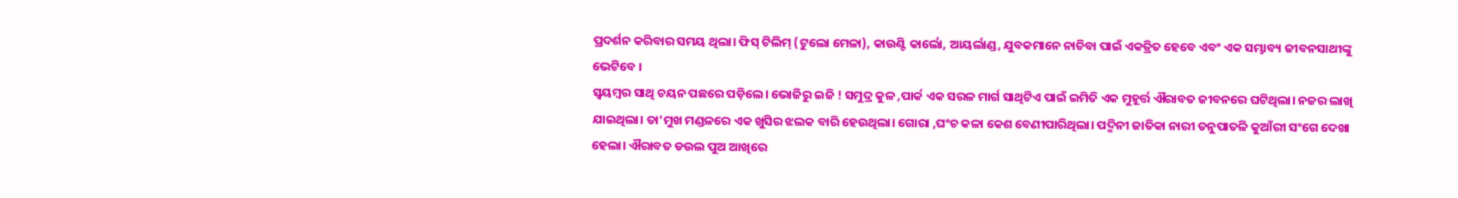ପ୍ରଦର୍ଶନ କରିବାର ସମୟ ଥିଲା। ଫିସ୍ ଟିଲିମ୍ (ଟୁଲୋ ମେଳା), କାଉଣ୍ଟି କାର୍ଲୋ, ଆୟର୍ଲାଣ୍ଡ, ଯୁବକମାନେ ନାଚିବା ପାଇଁ ଏକତ୍ରିତ ହେବେ ଏବଂ ଏକ ସମ୍ଭାବ୍ୟ ଜୀବନସାଥୀଙ୍କୁ ଭେଟିବେ ।
ସ୍ଵୟମ୍ବର ସାଥି ଚୟନ ପଛରେ ପଡ଼ିଲେ। ଭୋଜିରୁ ଇଜି ! ସମୁଦ୍ର କୁଳ ,ପାର୍କ ଏକ ସରଳ ମାର୍ଗ ସାଥିଟିଏ ପାଇଁ ଇମିତି ଏକ ମୁହୂର୍ତ୍ତ ଐରାବତ ଜୀବନରେ ଘଟିଥିଲା। ନଜର ଲାଖି ଯାଇଥିଲା। ତା’ମୁଖ ମଣ୍ଡଳରେ ଏକ ଖୁସିର ଝଲକ ବାରି ହେଉଥିଲା। ଗୋରା ,ଘଂଚ କଳା କେଶ ବେଣୀପାରିଥିଲା। ପଦ୍ମିନୀ ଜାତିକା ନାରୀ ତନୁପାତଳି କୁଆଁରୀ ସଂଗେ ଦେଖା ହେଲା। ଐରାବତ ଡଉଲ ପୁଅ ଆଖିରେ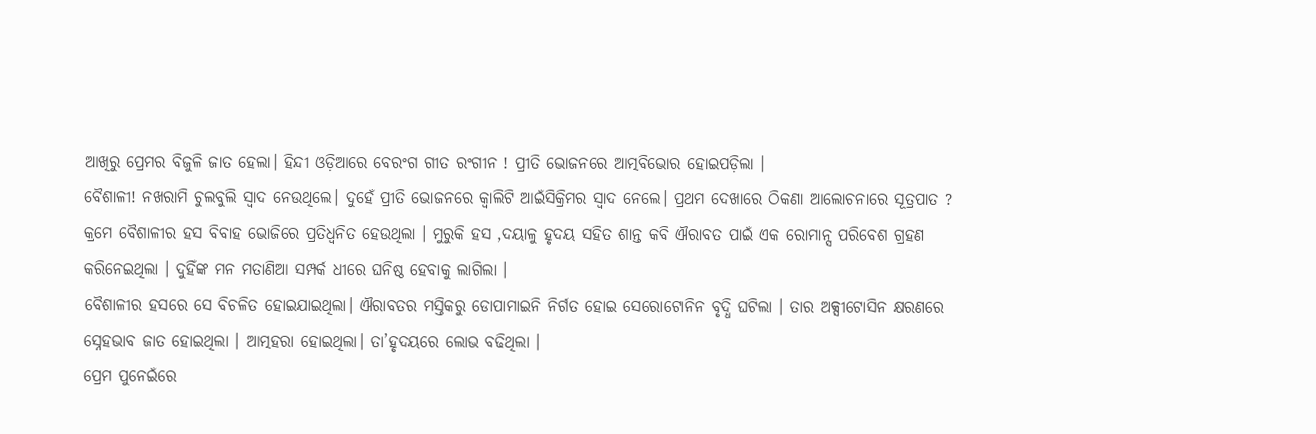ଆଖିରୁ ପ୍ରେମର ବିଜୁଳି ଜାତ ହେଲା। ହିନ୍ଦୀ ଓଡ଼ିଆରେ ବେରଂଗ ଗୀତ ରଂଗୀନ ! ପ୍ରୀତି ଭୋଜନରେ ଆତ୍ମବିଭୋର ହୋଇପଡ଼ିଲା ।
ବୈଶାଳୀ! ନଖରାମି ଚୁଲବୁଲି ସ୍ୱାଦ ନେଉଥିଲେ। ଦୁହେଁ ପ୍ରୀତି ଭୋଜନରେ କ୍ୱାଲିଟି ଆଇଁସିକ୍ରିମର ସ୍ୱାଦ ନେଲେ। ପ୍ରଥମ ଦେଖାରେ ଠିକଣା ଆଲୋଚନାରେ ସୂତ୍ରପାତ ? କ୍ରମେ ବୈଶାଳୀର ହସ ବିବାହ ଭୋଜିରେ ପ୍ରତିଧ୍ୱନିତ ହେଉଥିଲା । ମୁରୁକି ହସ ,ଦୟାଳୁ ହୃଦୟ ସହିତ ଶାନ୍ତ କବି ଐରାବତ ପାଇଁ ଏକ ରୋମାନ୍ସ ପରିବେଶ ଗ୍ରହଣ କରିନେଇଥିଲା । ଦୁହିଁଙ୍କ ମନ ମତାଣିଆ ସମ୍ପର୍କ ଧୀରେ ଘନିଷ୍ଠ ହେବାକୁ ଲାଗିଲା ।
ବୈଶାଳୀର ହସରେ ସେ ବିଚଳିତ ହୋଇଯାଇଥିଲା। ଐରାବତର ମସ୍ତିକରୁ ଡୋପାମାଇନି ନିର୍ଗତ ହୋଇ ସେରୋଟୋନିନ ବୃଦ୍ଧି ଘଟିଲା । ତାର ଅକ୍ସୀଟୋସିନ କ୍ଷରଣରେ ସ୍ନେହଭାବ ଜାତ ହୋଇଥିଲା । ଆତ୍ମହରା ହୋଇଥିଲା। ତା’ହୃଦୟରେ ଲୋଭ ବଢିଥିଲା ।
ପ୍ରେମ ପୁନେଇଁରେ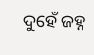ଦୁହେଁ ଜହ୍ନ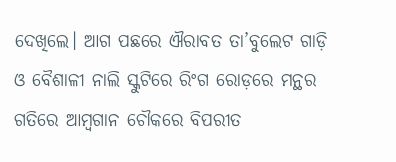ଦେଖିଲେ। ଆଗ ପଛରେ ଐରାବତ ତା’ବୁଲେଟ ଗାଡ଼ି ଓ ବୈଶାଳୀ ନାଲି ସ୍କୁଟିରେ ରିଂଗ ରୋଡ଼ରେ ମନ୍ଥର ଗତିରେ ଆମ୍ବଗାନ ଚୌକରେ ବିପରୀତ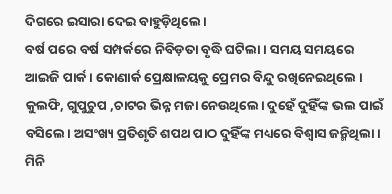ଦିଗରେ ଇସାରା ଦେଇ ବାହୁଡ଼ିଥିଲେ।
ବର୍ଷ ପରେ ବର୍ଷ ସମ୍ପର୍କରେ ନିବିଡ଼ତା ବୃଦ୍ଧି ଘଟିଲା। ସମୟ ସମୟରେ ଆଇଜି ପାର୍କ। କୋଣାର୍କ ପ୍ରେକ୍ଷାଳୟକୁ ପ୍ରେମର ବିନ୍ଦୁ ରଖିନେଇଥିଲେ । କୁଲଫି, ଗୁପୁଚୁପ ,ଚାଟର ଭିନ୍ନ ମଜା ନେଉଥିଲେ। ଦୁହେଁ ଦୁହିଁଙ୍କ ଭଲ ପାଇଁ ବସିଲେ। ଅସଂଖ୍ୟ ପ୍ରତିଶୃତି ଶପଥ ପାଠ ଦୁହିଁଙ୍କ ମଧ୍ୟରେ ବିଶ୍ୱାସ ଜନ୍ମିଥିଲା। ମିନି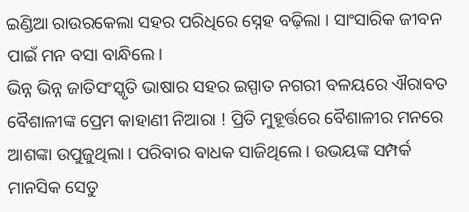ଇଣ୍ଡିଆ ରାଉରକେଲା ସହର ପରିଧିରେ ସ୍ନେହ ବଢ଼ିଲା । ସାଂସାରିକ ଜୀବନ ପାଇଁ ମନ ବସା ବାନ୍ଧିଲେ।
ଭିନ୍ନ ଭିନ୍ନ ଜାତିସଂସ୍କୃତି ଭାଷାର ସହର ଇସ୍ପାତ ନଗରୀ ବଳୟରେ ଐରାବତ ବୈଶାଳୀଙ୍କ ପ୍ରେମ କାହାଣୀ ନିଆରା ! ପ୍ରିତି ମୁହୂର୍ତ୍ତରେ ବୈଶାଳୀର ମନରେ ଆଶଙ୍କା ଉପୁଜୁଥିଲା। ପରିବାର ବାଧକ ସାଜିଥିଲେ। ଉଭୟଙ୍କ ସମ୍ପର୍କ ମାନସିକ ସେତୁ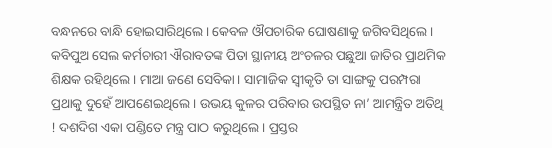ବନ୍ଧନରେ ବାନ୍ଧି ହୋଇସାରିଥିଲେ। କେବଳ ଔପଚାରିକ ଘୋଷଣାକୁ ଜଗିବସିଥିଲେ ।
କବିପୁଅ ସେଲ କର୍ମଚାରୀ ଐରାବତଙ୍କ ପିତା ସ୍ଥାନୀୟ ଅଂଚଳର ପଛୁଆ ଜାତିର ପ୍ରାଥମିକ ଶିକ୍ଷକ ରହିଥିଲେ। ମାଆ ଜଣେ ସେବିକା। ସାମାଜିକ ସ୍ୱୀକୃତି ତା ସାଙ୍ଗକୁ ପରମ୍ପରା ପ୍ରଥାକୁ ଦୁହେଁ ଆପଣେଇଥିଲେ। ଉଭୟ କୁଳର ପରିବାର ଉପସ୍ଥିତ ନା’ ଆମନ୍ତ୍ରିତ ଅତିଥି ! ଦଶଦିଗ ଏକା ପଣ୍ଡିତେ ମନ୍ତ୍ର ପାଠ କରୁଥିଲେ । ପ୍ରସ୍ତର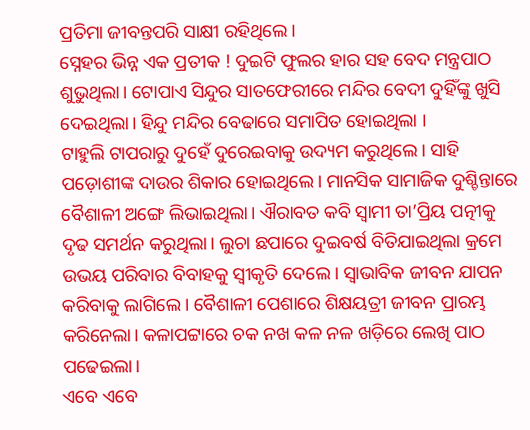ପ୍ରତିମା ଜୀବନ୍ତପରି ସାକ୍ଷୀ ରହିଥିଲେ।
ସ୍ନେହର ଭିନ୍ନ ଏକ ପ୍ରତୀକ ! ଦୁଇଟି ଫୁଲର ହାର ସହ ବେଦ ମନ୍ତ୍ରପାଠ ଶୁଭୁଥିଲା। ଟୋପାଏ ସିନ୍ଦୁର ସାତଫେରୀରେ ମନ୍ଦିର ବେଦୀ ଦୁହିଁଙ୍କୁ ଖୁସି ଦେଇଥିଲା। ହିନ୍ଦୁ ମନ୍ଦିର ବେଢାରେ ସମାପିତ ହୋଇଥିଲା ।
ଟାହୁଲି ଟାପରାରୁ ଦୁହେଁ ଦୁରେଇବାକୁ ଉଦ୍ୟମ କରୁଥିଲେ। ସାହି ପଡ଼ୋଶୀଙ୍କ ଦାଉର ଶିକାର ହୋଇଥିଲେ। ମାନସିକ ସାମାଜିକ ଦୁଶ୍ଚିନ୍ତାରେ ବୈଶାଳୀ ଅଙ୍ଗେ ଲିଭାଇଥିଲା। ଐରାବତ କବି ସ୍ୱାମୀ ତା’ପ୍ରିୟ ପତ୍ନୀକୁ ଦୃଢ ସମର୍ଥନ କରୁଥିଲା। ଲୁଚା ଛପାରେ ଦୁଇବର୍ଷ ବିତିଯାଇଥିଲା କ୍ରମେ ଉଭୟ ପରିବାର ବିବାହକୁ ସ୍ୱୀକୃତି ଦେଲେ। ସ୍ୱାଭାବିକ ଜୀବନ ଯାପନ କରିବାକୁ ଲାଗିଲେ। ବୈଶାଳୀ ପେଶାରେ ଶିକ୍ଷୟତ୍ରୀ ଜୀବନ ପ୍ରାରମ୍ଭ କରିନେଲା। କଳାପଟ୍ଟାରେ ଚକ ନଖ କଳ ନଳ ଖଡ଼ିରେ ଲେଖି ପାଠ ପଢେଇଲା।
ଏବେ ଏବେ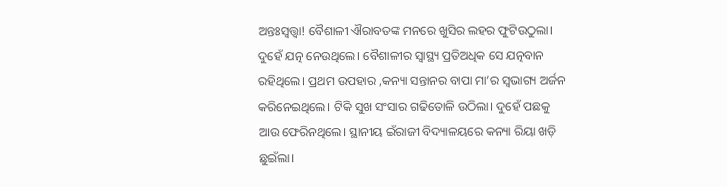ଅନ୍ତଃସ୍ୱତ୍ତ୍ୱା! ବୈଶାଳୀ ଐରାବତଙ୍କ ମନରେ ଖୁସିର ଲହର ଫୁଟିଉଠୁଲା। ଦୁହେଁ ଯତ୍ନ ନେଉଥିଲେ। ବୈଶାଳୀର ସ୍ୱାସ୍ଥ୍ୟ ପ୍ରତିଅଧିକ ସେ ଯତ୍ନବାନ ରହିଥିଲେ। ପ୍ରଥମ ଉପହାର ,କନ୍ୟା ସନ୍ତାନର ବାପା ମା’ର ସ୍ୱଭାଗ୍ୟ ଅର୍ଜନ କରିନେଇଥିଲେ। ଟିକି ସୁଖ ସଂସାର ଗଢିତୋଳି ଉଠିଲା। ଦୁହେଁ ପଛକୁ ଆଉ ଫେରିନଥିଲେ। ସ୍ଥାନୀୟ ଇଁରାଜୀ ବିଦ୍ୟାଳୟରେ କନ୍ୟା ରିୟା ଖଡ଼ି ଛୁଇଁଲା।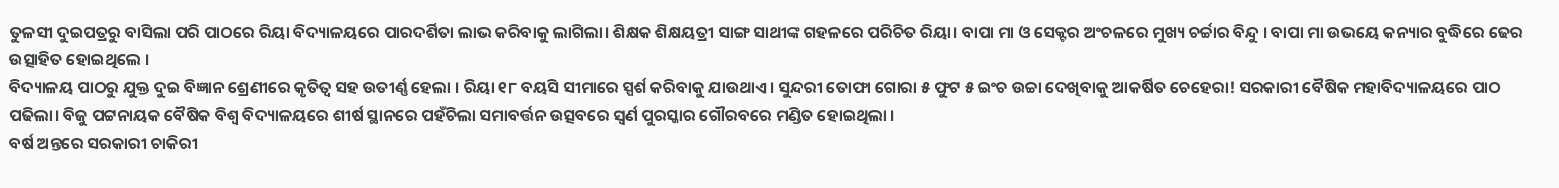ତୁଳସୀ ଦୁଇପତ୍ରରୁ ବାସିଲା ପରି ପାଠରେ ରିୟା ବିଦ୍ୟାଳୟରେ ପାରଦର୍ଶିତା ଲାଭ କରିବାକୁ ଲାଗିଲା। ଶିକ୍ଷକ ଶିକ୍ଷୟତ୍ରୀ ସାଙ୍ଗ ସାଥୀଙ୍କ ଗହଳରେ ପରିଚିତ ରିୟା। ବାପା ମା ଓ ସେକ୍ଟର ଅଂଚଳରେ ମୁଖ୍ୟ ଚର୍ଚ୍ଚାର ବିନ୍ଦୁ । ବାପା ମା ଉଭୟେ କନ୍ୟାର ବୁଦ୍ଧିରେ ଢେର ଉତ୍ସାହିତ ହୋଇଥିଲେ ।
ବିଦ୍ୟାଳୟ ପାଠରୁ ଯୁକ୍ତ ଦୁଇ ବିଜ୍ଞାନ ଶ୍ରେଣୀରେ କୃତିତ୍ୱ ସହ ଉତୀର୍ଣ୍ଣ ହେଲା । ରିୟା ୧୮ ବୟସି ସୀମାରେ ସ୍ପର୍ଶ କରିବାକୁ ଯାଉଥାଏ। ସୁନ୍ଦରୀ ତୋଫା ଗୋରା ୫ ଫୁଟ ୫ ଇଂଚ ଉଚ୍ଚା ଦେଖିବାକୁ ଆକର୍ଷିତ ଚେହେରା! ସରକାରୀ ବୈଷିକ ମହାବିଦ୍ୟାଳୟରେ ପାଠ ପଢିଲା। ବିଜୁ ପଟ୍ଟନାୟକ ବୈଷିକ ବିଶ୍ୱ ବିଦ୍ୟାଳୟରେ ଶୀର୍ଷ ସ୍ଥାନରେ ପହଁଚିଲା ସମାବର୍ତ୍ତନ ଉତ୍ସବରେ ସ୍ଵର୍ଣ ପୁରସ୍କାର ଗୌରବରେ ମଣ୍ଡିତ ହୋଇଥିଲା ।
ବର୍ଷ ଅନ୍ତରେ ସରକାରୀ ଚାକିରୀ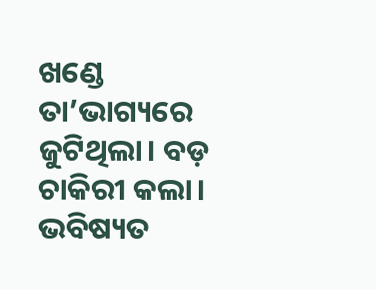ଖଣ୍ଡେ ତା’ଭାଗ୍ୟରେ ଜୁଟିଥିଲା। ବଡ଼ ଚାକିରୀ କଲା। ଭବିଷ୍ୟତ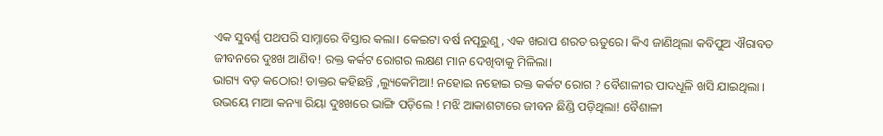ଏକ ସୁବର୍ଣ୍ଣ ପଥପରି ସାମ୍ନାରେ ବିସ୍ତାର କଲା। କେଇଟା ବର୍ଷ ନପୂରୁଣୁ, ଏକ ଖରାପ ଶରତ ଋତୁରେ। କିଏ ଜାଣିଥିଲା କବିପୁଅ ଐରାବତ ଜୀବନରେ ଦୁଃଖ ଆଣିବ! ରକ୍ତ କର୍କଟ ରୋଗର ଲକ୍ଷଣ ମାନ ଦେଖିବାକୁ ମିଳିଲା।
ଭାଗ୍ୟ ବଡ଼ କଠୋର! ଡାକ୍ତର କହିଛନ୍ତି ,ଲ୍ୟୁକେମିଆ! ନହୋଇ ନହୋଇ ରକ୍ତ କର୍କଟ ରୋଗ ? ବୈଶାଳୀର ପାଦଧୂଳି ଖସି ଯାଇଥିଲା । ଉଭୟେ ମାଆ କନ୍ୟା ରିୟା ଦୁଃଖରେ ଭାଙ୍ଗି ପଡ଼ିଲେ ! ମଝି ଆକାଶଟାରେ ଜୀବନ ଛିଣ୍ଡି ପଡ଼ିଥିଲା! ବୈଶାଳୀ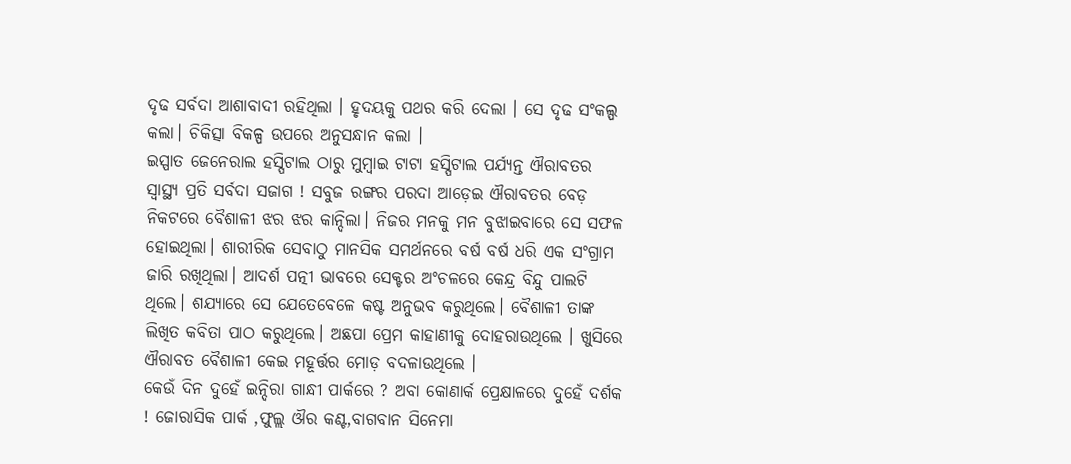ଦୃଢ ସର୍ବଦା ଆଶାବାଦୀ ରହିଥିଲା । ହୃଦୟକୁ ପଥର କରି ଦେଲା । ସେ ଦୃଢ ସଂକଲ୍ପ କଲା। ଚିକିତ୍ସା ବିକଳ୍ପ ଉପରେ ଅନୁସନ୍ଧାନ କଲା ।
ଇସ୍ପାତ ଜେନେରାଲ ହସ୍ପିଟାଲ ଠାରୁ ମୁମ୍ବାଇ ଟାଟା ହସ୍ପିଟାଲ ପର୍ଯ୍ୟନ୍ତ ଐରାବତର ସ୍ୱାସ୍ଥ୍ୟ ପ୍ରତି ସର୍ବଦା ସଜାଗ ! ସବୁଜ ରଙ୍ଗର ପରଦା ଆଡ଼େଇ ଐରାବତର ବେଡ଼ ନିକଟରେ ବୈଶାଳୀ ଝର ଝର କାନ୍ଦିଲା। ନିଜର ମନକୁ ମନ ବୁଝାଇବାରେ ସେ ସଫଳ ହୋଇଥିଲା। ଶାରୀରିକ ସେବାଠୁ ମାନସିକ ସମର୍ଥନରେ ବର୍ଷ ବର୍ଷ ଧରି ଏକ ସଂଗ୍ରାମ ଜାରି ରଖିଥିଲା। ଆଦର୍ଶ ପତ୍ନୀ ଭାବରେ ସେକ୍ଟର ଅଂଚଳରେ କେନ୍ଦ୍ର ବିନ୍ଦୁ ପାଲଟି ଥିଲେ। ଶଯ୍ୟାରେ ସେ ଯେତେବେଳେ କଷ୍ଟ ଅନୁଭବ କରୁଥିଲେ। ବୈଶାଳୀ ତାଙ୍କ ଲିଖିତ କବିତା ପାଠ କରୁଥିଲେ। ଅଛପା ପ୍ରେମ କାହାଣୀକୁ ଦୋହରାଉଥିଲେ । ଖୁସିରେ ଐରାବତ ବୈଶାଳୀ କେଇ ମହୂର୍ତ୍ତର ମୋଡ଼ ବଦଳାଉଥିଲେ ।
କେଉଁ ଦିନ ଦୁହେଁ ଇନ୍ଦିରା ଗାନ୍ଧୀ ପାର୍କରେ ? ଅବା କୋଣାର୍କ ପ୍ରେକ୍ଷାଳରେ ଦୁହେଁ ଦର୍ଶକ ! ଜୋରାସିକ ପାର୍କ ,ଫୁଲ୍ଲ ଔର କଣ୍ଟ,ବାଗବାନ ସିନେମା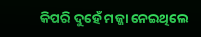କିପରି ଦୁହେଁ ମଜ୍ଜା ନେଇଥିଲେ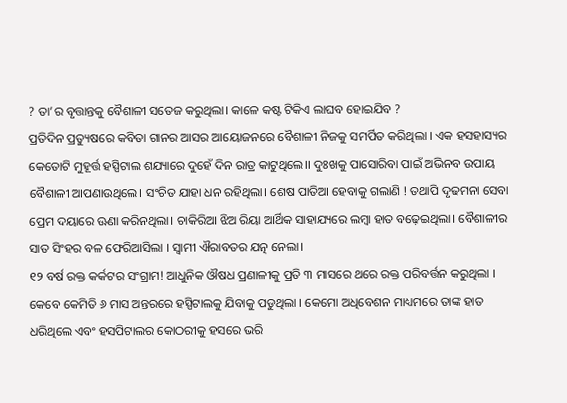? ତା’ର ବୃତ୍ତାନ୍ତକୁ ବୈଶାଳୀ ସତେଜ କରୁଥିଲା। କାଳେ କଷ୍ଟ ଟିକିଏ ଲାଘବ ହୋଇଯିବ ?
ପ୍ରତିଦିନ ପ୍ରତ୍ୟୁଷରେ କବିତା ଗାନର ଆସର ଆୟୋଜନରେ ବୈଶାଳୀ ନିଜକୁ ସମର୍ପିତ କରିଥିଲା । ଏକ ହସହାସ୍ୟର କେତୋଟି ମୁହୂର୍ତ୍ତ ହସ୍ପିଟାଲ ଶଯ୍ୟାରେ ଦୁହେଁ ଦିନ ରାତ୍ର କାଟୁଥିଲେ।। ଦୁଃଖକୁ ପାସୋରିବା ପାଇଁ ଅଭିନବ ଉପାୟ ବୈଶାଳୀ ଆପଣାଉଥିଲେ। ସଂଚିତ ଯାହା ଧନ ରହିଥିଲା। ଶେଷ ପାତିଆ ହେବାକୁ ଗଲାଣି ! ତଥାପି ଦୃଢମନା ସେବା ପ୍ରେମ ଦୟାରେ ଊଣା କରିନଥିଲା। ଚାକିରିଆ ଝିଅ ରିୟା ଆର୍ଥିକ ସାହାଯ୍ୟରେ ଲମ୍ବା ହାତ ବଢ଼େଇଥିଲା। ବୈଶାଳୀର ସାତ ସିଂହର ବଳ ଫେରିଆସିଲା । ସ୍ୱାମୀ ଐରାବତର ଯତ୍ନ ନେଲା।
୧୨ ବର୍ଷ ରକ୍ତ କର୍କଟର ସଂଗ୍ରାମ! ଆଧୁନିକ ଔଷଧ ପ୍ରଣାଳୀକୁ ପ୍ରତି ୩ ମାସରେ ଥରେ ରକ୍ତ ପରିବର୍ତ୍ତନ କରୁଥିଲା । କେବେ କେମିତି ୬ ମାସ ଅନ୍ତରରେ ହସ୍ପିଟାଲକୁ ଯିବାକୁ ପଡୁଥିଲା । କେମୋ ଅଧିବେଶନ ମାଧ୍ୟମରେ ତାଙ୍କ ହାତ ଧରିଥିଲେ ଏବଂ ହସପିଟାଲର କୋଠରୀକୁ ହସରେ ଭରି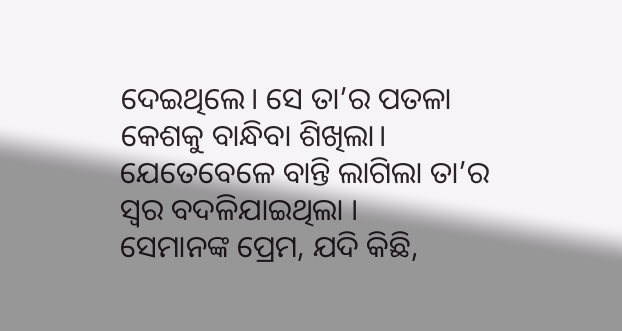ଦେଇଥିଲେ। ସେ ତା’ର ପତଳା କେଶକୁ ବାନ୍ଧିବା ଶିଖିଲା। ଯେତେବେଳେ ବାନ୍ତି ଲାଗିଲା ତା’ର ସ୍ୱର ବଦଳିଯାଇଥିଲା ।
ସେମାନଙ୍କ ପ୍ରେମ, ଯଦି କିଛି,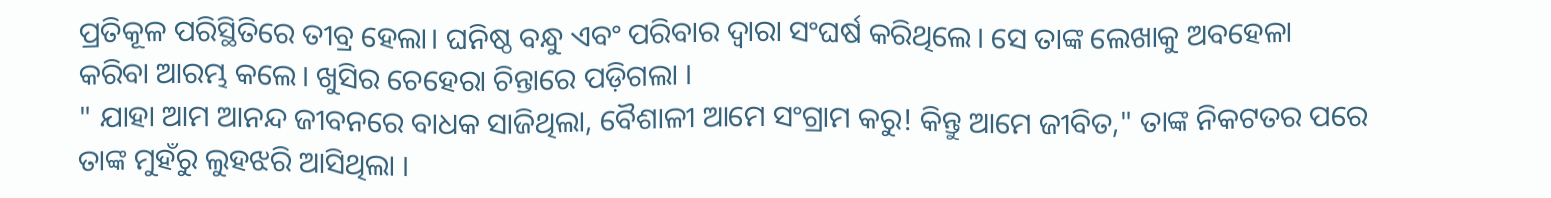ପ୍ରତିକୂଳ ପରିସ୍ଥିତିରେ ତୀବ୍ର ହେଲା। ଘନିଷ୍ଠ ବନ୍ଧୁ ଏବଂ ପରିବାର ଦ୍ୱାରା ସଂଘର୍ଷ କରିଥିଲେ। ସେ ତାଙ୍କ ଲେଖାକୁ ଅବହେଳା କରିବା ଆରମ୍ଭ କଲେ। ଖୁସିର ଚେହେରା ଚିନ୍ତାରେ ପଡ଼ିଗଲା ।
" ଯାହା ଆମ ଆନନ୍ଦ ଜୀବନରେ ବାଧକ ସାଜିଥିଲା, ବୈଶାଳୀ ଆମେ ସଂଗ୍ରାମ କରୁ! କିନ୍ତୁ ଆମେ ଜୀବିତ," ତାଙ୍କ ନିକଟତର ପରେ ତାଙ୍କ ମୁହଁରୁ ଲୁହଝରି ଆସିଥିଲା ।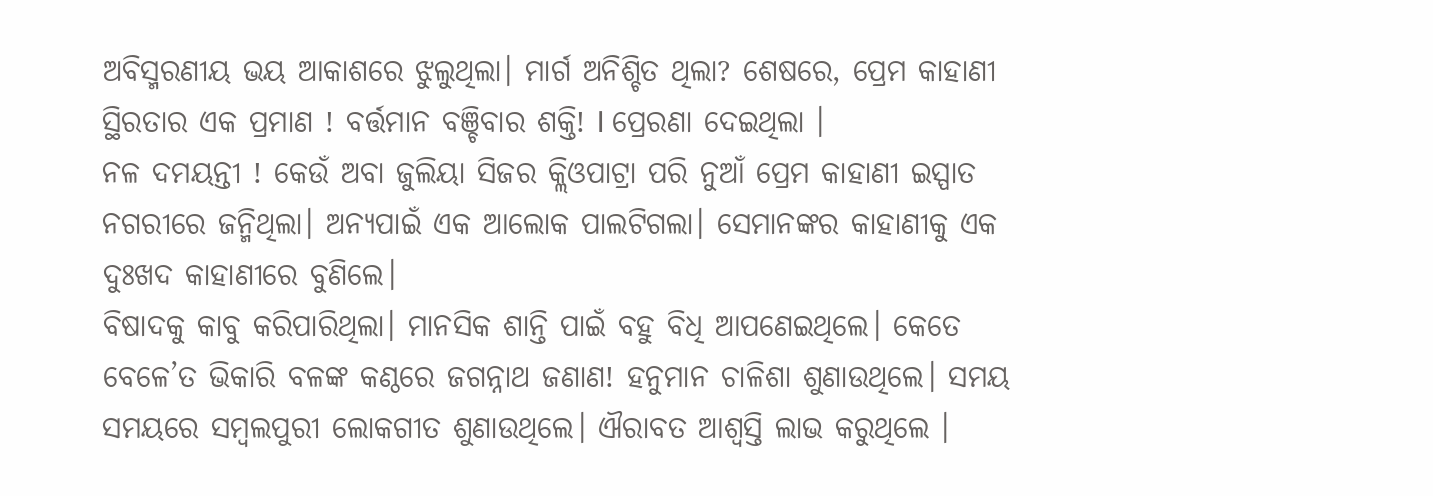ଅବିସ୍ମରଣୀୟ ଭୟ ଆକାଶରେ ଝୁଲୁଥିଲା। ମାର୍ଗ ଅନିଶ୍ଚିତ ଥିଲା? ଶେଷରେ, ପ୍ରେମ କାହାଣୀ ସ୍ଥିରତାର ଏକ ପ୍ରମାଣ ! ବର୍ତ୍ତମାନ ବଞ୍ଚିବାର ଶକ୍ତି! I ପ୍ରେରଣା ଦେଇଥିଲା ।
ନଳ ଦମୟନ୍ତୀ ! କେଉଁ ଅବା ଜୁଲିୟା ସିଜର କ୍ଲିଓପାଟ୍ରା ପରି ନୁଆଁ ପ୍ରେମ କାହାଣୀ ଇସ୍ପାତ ନଗରୀରେ ଜନ୍ମିଥିଲା। ଅନ୍ୟପାଇଁ ଏକ ଆଲୋକ ପାଲଟିଗଲା। ସେମାନଙ୍କର କାହାଣୀକୁ ଏକ ଦୁଃଖଦ କାହାଣୀରେ ବୁଣିଲେ।
ବିଷାଦକୁ କାବୁ କରିପାରିଥିଲା। ମାନସିକ ଶାନ୍ତି ପାଇଁ ବହୁ ବିଧି ଆପଣେଇଥିଲେ। କେତେ ବେଳେ’ତ ଭିକାରି ବଳଙ୍କ କଣ୍ଠରେ ଜଗନ୍ନାଥ ଜଣାଣ! ହନୁମାନ ଚାଳିଶା ଶୁଣାଉଥିଲେ। ସମୟ ସମୟରେ ସମ୍ବଲପୁରୀ ଲୋକଗୀତ ଶୁଣାଉଥିଲେ। ଐରାବତ ଆଶ୍ବସ୍ତି ଲାଭ କରୁଥିଲେ ।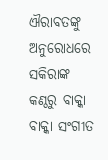ଐରାବତଙ୍କୁ ଅନୁରୋଧରେ ସକିରାଙ୍କ କଣ୍ଠରୁ ବାକ୍କା ବାକ୍କା ସଂଗୀତ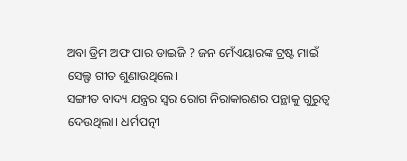ଅବା ଡ୍ରିମ ଅଫ ପାର ଡାଇଜି ? ଜନ ମେଁଏୟାରଙ୍କ ଟ୍ରଷ୍ଟ ମାଇଁ ସେଲ୍ଫ ଗୀତ ଶୁଣାଉଥିଲେ।
ସଙ୍ଗୀତ ବାଦ୍ୟ ଯନ୍ତ୍ରର ସ୍ୱର ରୋଗ ନିରାକାରଣର ପନ୍ଥାକୁ ଗୁରୁତ୍ୱ ଦେଉଥିଲା। ଧର୍ମପତ୍ନୀ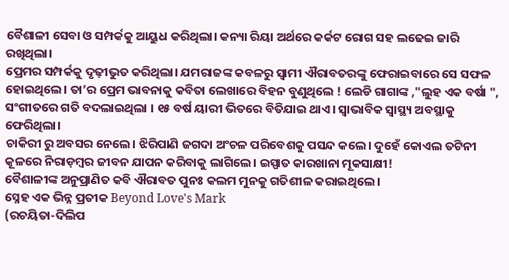ବୈଶାଳୀ ସେବା ଓ ସମ୍ପର୍କକୁ ଆୟୁଧ କରିଥିଲା। କନ୍ୟା ରିୟା ଅର୍ଥରେ କର୍କଟ ରୋଗ ସହ ଲଢେଇ ଜାରି ରଖିଥିଲା।
ପ୍ରେମର ସମ୍ପର୍କକୁ ଦୃଢ଼ୀଭୁତ କରିଥିଲା। ଯମରାଜଙ୍କ କବଳରୁ ସ୍ୱାମୀ ଐରାବତରଙ୍କୁ ଫେରାଇବାରେ ସେ ସଫଳ ହୋଇଥିଲେ। ତା’ର ପ୍ରେମ ଭାବନାକୁ କବିତା ଲେଖାରେ ବିହନ ବୁଣୁଥିଲେ ! ଲେଡି ଗାଗାଙ୍କ ,"ଲୁହ ଏକ ବର୍ଷା ", ସଂଗୀତରେ ଗତି ବଦଲାଇଥିଲା । ୧୫ ବର୍ଷ ୟାରୀ ଭିତରେ ବିତିଯାଇ ଥାଏ। ସ୍ୱାଭାବିକ ସ୍ୱାସ୍ଥ୍ୟ ଅବସ୍ଥାକୁ ଫେରିଥିଲା।
ଚାକିରୀ ରୁ ଅବସର ନେଲେ। ଝିରିପାଣି ଜଗଦା ଅଂଚଳ ପରିବେଶକୁ ପସନ୍ଦ କଲେ। ଦୁହେଁ କୋଏଲ ତଟିନୀ କୂଳରେ ନିରାଡ଼ମ୍ବର ଜୀବନ ଯାପନ କରିବାକୁ ଲାଗିଲେ। ଇସ୍ପାତ କାରଖାନା ମୂକସାକ୍ଷୀ!
ବୈଶାଳୀଙ୍କ ଅନୁପ୍ରାଣିତ କବି ଐରାବତ ପୁନଃ କଲମ ମୁନକୁ ଗତିଶୀଳ କରାଇଥିଲେ ।
ସ୍ନେହ ଏକ ଭିନ୍ନ ପ୍ରତୀକ Beyond Love's Mark
(ରଚୟିତା-ଦିଲିପ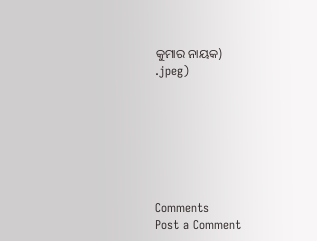କୁମାର ନାୟକ)
.jpeg)







Comments
Post a Comment